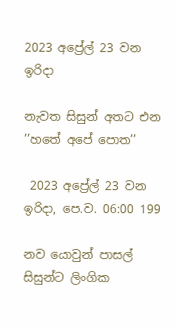2023 අප්‍රේල් 23 වන ඉරිදා

නැවත සිසුන් අතට එන ’’හතේ අපේ පොත’’

 2023 අප්‍රේල් 23 වන ඉරිදා, පෙ.ව. 06:00 199

නව යොවුන් පාසල් සිසුන්ට ලිංගික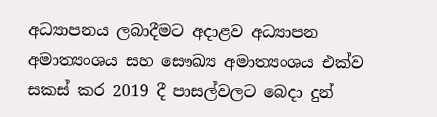අධ්‍යාපනය ලබාදීමට අදාළව අධ්‍යාපන අමාත්‍යංශය සහ සෞඛ්‍ය අමාත්‍යංශය එක්ව සකස් කර 2019 දී පාසල්වලට බෙදා දුන්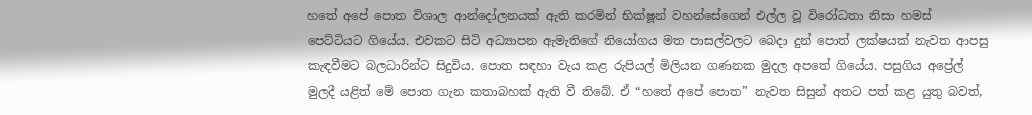හතේ අපේ පොත විශාල ආන්දෝලනයක් ඇති කරමින් භික්ෂූන් වහන්සේගෙන් එල්ල වූ විරෝධතා නිසා හමස් පෙට්ටියට ගියේය. එවකට සිටි අධ්‍යාපන ඇමැතිගේ නියෝගය මත පාසල්වලට බෙදා දුන් පොත් ලක්ෂයක් නැවත ආපසු කැඳවීමට බලධාරින්ට සිදුවිය. පොත සඳහා වැය කළ රුපියල් මිලියන ගණනක මුදල අපතේ ගියේය. පසුගිය අප්‍රේල් මුලදී යළිත් මේ පොත ගැන කතාබහක් ඇති වී තිබේ. ඒ “හතේ අපේ පොත” නැවත සිසුන් අතට පත් කළ යුතු බවත්,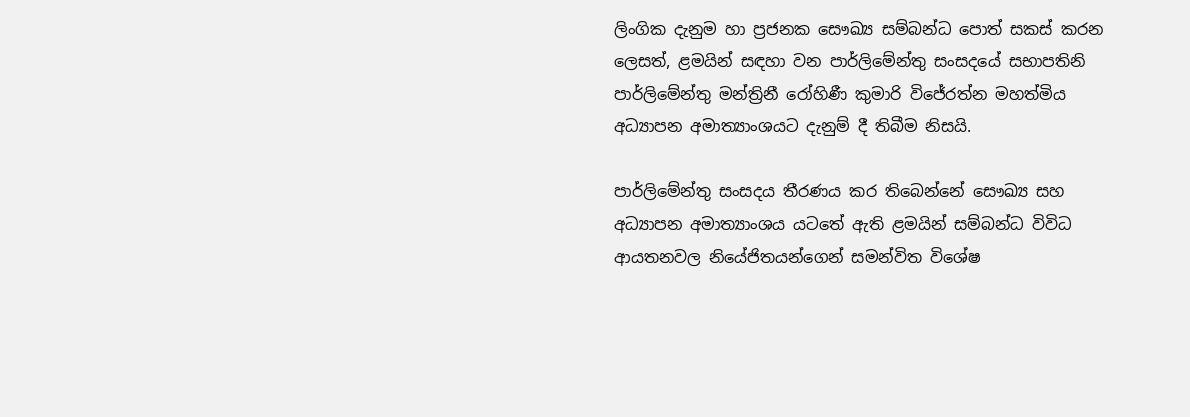ලිංගික දැනුම හා ප්‍රජනක සෞඛ්‍ය සම්බන්ධ පොත් සකස් කරන ලෙසත්, ළමයින් සඳහා වන පාර්ලිමේන්තු සංසදයේ සභාපතිනි පාර්ලිමේන්තු මන්ත්‍රිනී රෝහිණී කුමාරි විජේරත්න මහත්මිය අධ්‍යාපන අමාත්‍යාංශයට දැනුම් දී තිබීම නිසයි.

පාර්ලිමේන්තු සංසදය තීරණය කර තිබෙන්නේ සෞඛ්‍ය සහ අධ්‍යාපන අමාත්‍යාංශය යටතේ ඇති ළමයින් සම්බන්ධ විවිධ ආයතනවල නියේජිතයන්ගෙන් සමන්විත විශේෂ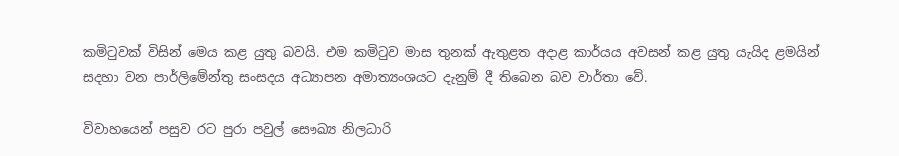කමිටුවක් විසින් මෙය කළ යුතු බවයි. එම කමිටුව මාස තුනක් ඇතුළත අදාළ කාර්යය අවසන් කළ යුතු යැයිද ළමයින් සදහා වන පාර්ලිමේන්තු සංසදය අධ්‍යාපන අමාත්‍යංශයට දැනුම් දී තිබෙන බව වාර්තා වේ.

විවාහයෙන් පසුව රට පුරා පවුල් සෞඛ්‍ය නිලධාරි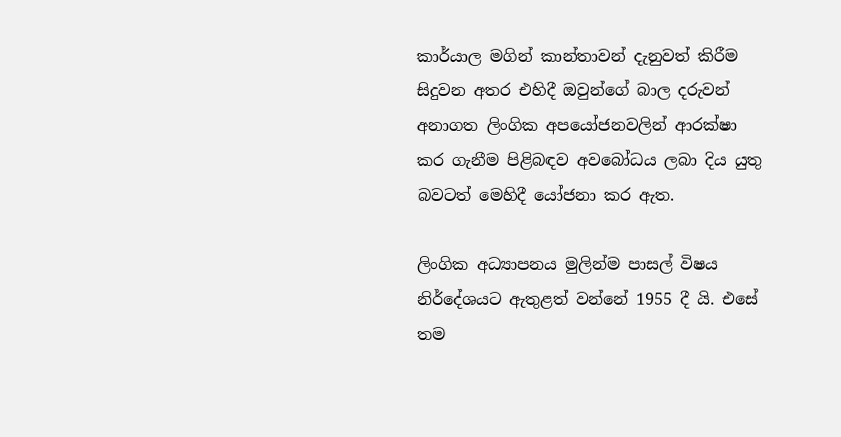කාර්යාල මගින් කාන්තාවන් දැනුවත් කිරීම සිදුවන අතර එහිදී ඔවුන්ගේ බාල දරුවන් අනාගත ලිංගික අපයෝජනවලින් ආරක්ෂා කර ගැනීම පිළිබඳව අවබෝධය ලබා දිය යුතු බවටත් මෙහිදී යෝජනා කර ඇත.

ලිංගික අධ්‍යාපනය මුලින්ම පාසල් විෂය නිර්දේශයට ඇතුළත් වන්නේ 1955 දී යි. එසේ තම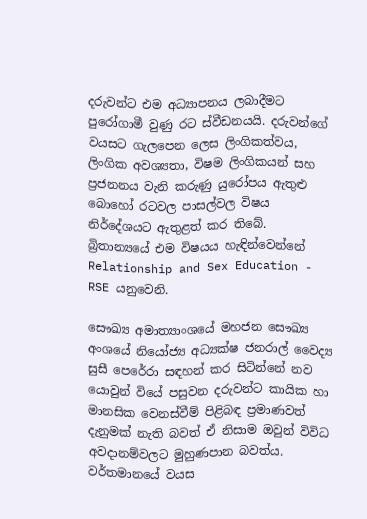දරුවන්ට එම අධ්‍යාපනය ලබාදීමට පුරෝගාමී වුණු රට ස්වීඩනයයි. දරුවන්ගේ වයසට ගැලපෙන ලෙස ලිංගිකත්වය, ලිංගික අවශ්‍යතා, විෂම ලිංගිකයන් සහ ප්‍රජනනය වැනි කරුණු යුරෝපය ඇතුළු බොහෝ රටවල පාසල්වල විෂය නිර්දේශයට ඇතුළත් කර තිබේ. බ්‍රිතාන්‍යයේ එම විෂයය හැඳින්වෙන්නේ Relationship and Sex Education - RSE යනුවෙනි.

සෞඛ්‍ය අමාත්‍යාංශයේ මහජන සෞඛ්‍ය අංශයේ නියෝජ්‍ය අධ්‍යක්ෂ ජනරාල් වෛද්‍ය සුසී පෙරේරා සඳහන් කර සිටින්නේ නව යොවුන් වියේ පසුවන දරුවන්ට කායික හා මානසික වෙනස්වීම් පිළිබඳ ප්‍රමාණවත් දැනුමක් නැති බවත් ඒ නිසාම ඔවුන් විවිධ අවදානම්වලට මුහුණපාන බවත්ය. වර්තමානයේ වයස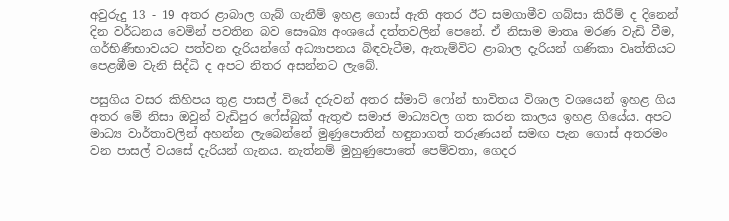අවුරුදු 13 - 19 අතර ළාබාල ගැබ් ගැනීම් ඉහළ ගොස් ඇති අතර ඊට සමගාමීව ගබ්සා කිරීම් ද දිනෙන් දින වර්ධනය වෙමින් පවතින බව සෞඛ්‍ය අංශයේ දත්තවලින් පෙනේ. ඒ නිසාම මාතෘ මරණ වැඩි වීම, ගර්භිණීභාවයට පත්වන දැරියන්ගේ අධ්‍යාපනය බිඳවැටීම, ඇතැම්විට ළාබාල දැරියන් ගණිකා වෘත්තියට පෙළඹීම වැනි සිද්ධි ද අපට නිතර අසන්නට ලැබේ.

පසුගිය වසර කිහිපය තුළ පාසල් වියේ දරුවන් අතර ස්මාට් ෆෝන් භාවිතය විශාල වශයෙන් ඉහළ ගිය අතර මේ නිසා ඔවුන් වැඩිපුර ෆේස්බුක් ඇතුළු සමාජ මාධ්‍යවල ගත කරන කාලය ඉහළ ගියේය. අපට මාධ්‍ය වාර්තාවලින් අහන්න ලැබෙන්නේ මුණුපොතින් හඳුනාගත් තරුණයන් සමඟ පැන ගොස් අතරමං වන පාසල් වයසේ දැරියන් ගැනය. නැත්නම් මුහුණුපොතේ පෙම්වතා, ගෙදර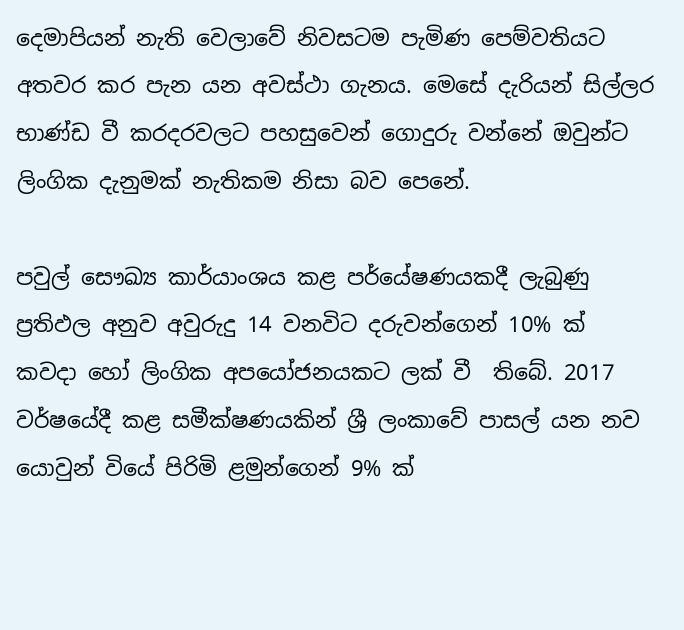දෙමාපියන් නැති වෙලාවේ නිවසටම පැමිණ පෙම්වතියට අතවර කර පැන යන අවස්ථා ගැනය. මෙසේ දැරියන් සිල්ලර භාණ්ඩ වී කරදරවලට පහසුවෙන් ගොදුරු වන්නේ ඔවුන්ට ලිංගික දැනුමක් නැතිකම නිසා බව පෙනේ.

පවුල් සෞඛ්‍ය කාර්යාංශය කළ පර්යේෂණයකදී ලැබුණු ප්‍රතිඵල අනුව අවුරුදු 14 වනවිට දරුවන්ගෙන් 10% ක් කවදා හෝ ලිංගික අපයෝජනයකට ලක් වී  තිබේ. 2017 වර්ෂයේදී කළ සමීක්ෂණයකින් ශ්‍රී ලංකාවේ පාසල් යන නව යොවුන් වියේ පිරිමි ළමුන්ගෙන් 9% ක්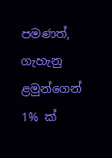පමණත්, ගැහැනු ළමුන්ගෙන් 1% ක්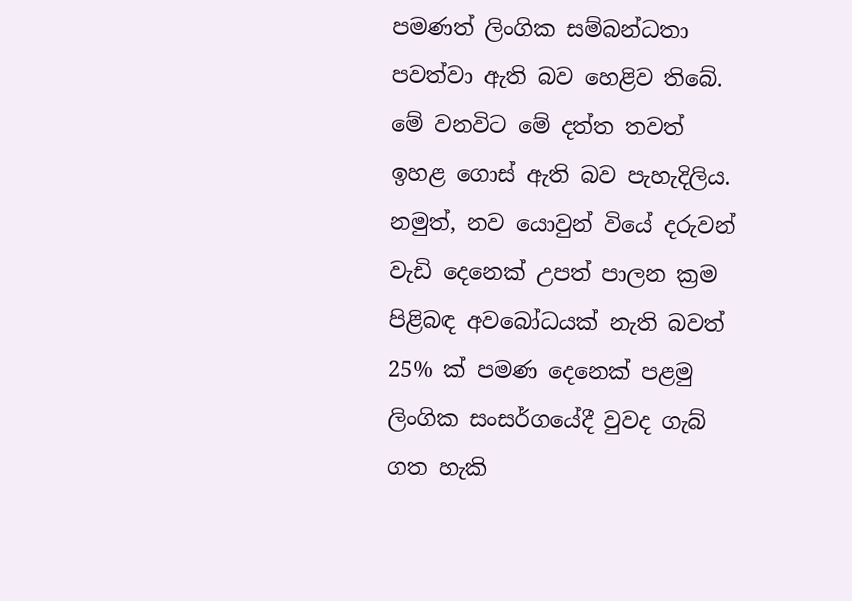පමණත් ලිංගික සම්බන්ධතා පවත්වා ඇති බව හෙළිව තිබේ. මේ වනවිට මේ දත්ත තවත් ඉහළ ගොස් ඇති බව පැහැදිලිය. නමුත්, නව යොවුන් වියේ දරුවන් වැඩි දෙනෙක් උපත් පාලන ක්‍රම පිළිබඳ අවබෝධයක් නැති බවත් 25% ක් පමණ දෙනෙක් පළමු ලිංගික සංසර්ගයේදී වුවද ගැබ් ගත හැකි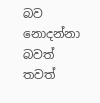බව නොදන්නා බවත් තවත්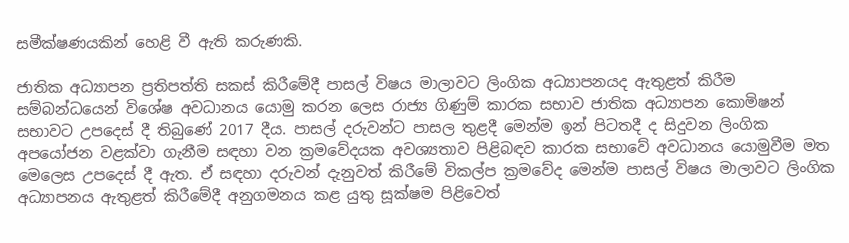සමීක්ෂණයකින් හෙළි වී ඇති කරුණකි.

ජාතික අධ්‍යාපන ප්‍රතිපත්ති සකස් කිරීමේදී පාසල් විෂය මාලාවට ලිංගික අධ්‍යාපනයද ඇතුළත් කිරීම සම්බන්ධයෙන් විශේෂ අවධානය යොමු කරන ලෙස රාජ්‍ය ගිණුම් කාරක සභාව ජාතික අධ්‍යාපන කොමිෂන් සභාවට උපදෙස් දී තිබුණේ 2017 දීය. පාසල් දරුවන්ට පාසල තුළදී මෙන්ම ඉන් පිටතදී ද සිදුවන ලිංගික අපයෝජන වළක්වා ගැනීම සඳහා වන ක්‍රමවේදයක අවශ්‍යතාව පිළිබඳව කාරක සභාවේ අවධානය යොමුවීම මත මෙලෙස උපදෙස් දී ඇත. ඒ සඳහා දරුවන් දැනුවත් කිරීමේ විකල්ප ක්‍රමවේද මෙන්ම පාසල් විෂය මාලාවට ලිංගික අධ්‍යාපනය ඇතුළත් කිරීමේදී අනුගමනය කළ යුතු සූක්ෂම පිළිවෙත්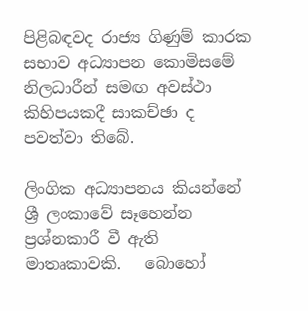පිළිබඳවද රාජ්‍ය ගිණුම් කාරක සභාව අධ්‍යාපන කොමිසමේ නිලධාරීන් සමඟ අවස්ථා කිහිපයකදී සාකච්ඡා ද පවත්වා තිබේ.

ලිංගික අධ්‍යාපනය කියන්නේ ශ්‍රී ලංකාවේ සෑහෙන්න ප්‍රශ්නකාරී වී ඇති මාතෘකාවකි.   බොහෝ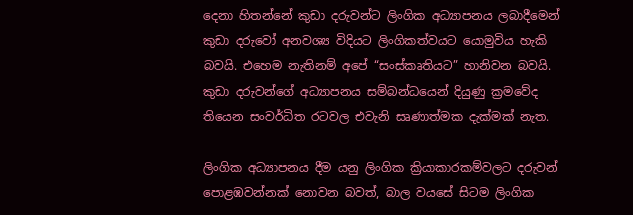දෙනා හිතන්නේ කුඩා දරුවන්ට ලිංගික අධ්‍යාපනය ලබාදීමෙන් කුඩා දරුවෝ අනවශ්‍ය විදියට ලිංගිකත්වයට යොමුවිය හැකි බවයි. එහෙම නැතිනම් අපේ “සංස්කෘතියට” හානිවන බවයි. කුඩා දරුවන්ගේ අධ්‍යාපනය සම්බන්ධයෙන් දියුණු ක්‍රමවේද තියෙන සංවර්ධිත රටවල එවැනි සෘණාත්මක දැක්මක් නැත.

ලිංගික අධ්‍යාපනය දීම යනු ලිංගික ක්‍රියාකාරකම්වලට දරුවන් පොළඹවන්නක් නොවන බවත්, බාල වයසේ සිටම ලිංගික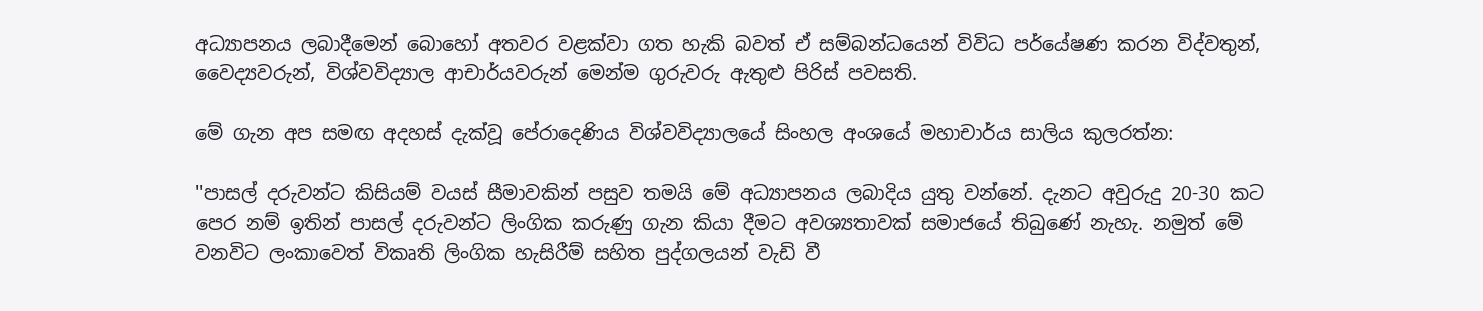අධ්‍යාපනය ලබාදීමෙන් බොහෝ අතවර වළක්වා ගත හැකි බවත් ඒ සම්බන්ධයෙන් විවිධ පර්යේෂණ කරන විද්වතුන්, වෛද්‍යවරුන්, විශ්වවිද්‍යාල ආචාර්යවරුන් මෙන්ම ගුරුවරු ඇතුළු පිරිස් පවසති.

මේ ගැන අප සමඟ අදහස් දැක්වූ පේරාදෙණිය විශ්වවිද්‍යාලයේ සිංහල අංශයේ මහාචාර්ය සාලිය කුලරත්න:

''පාසල් දරුවන්ට කිසියම් වයස් සීමාවකින් පසුව තමයි මේ අධ්‍යාපනය ලබාදිය යුතු වන්නේ. දැනට අවුරුදු 20-30 කට පෙර නම් ඉතින් පාසල් දරුවන්ට ලිංගික කරුණු ගැන කියා දීමට අවශ්‍යතාවක් සමාජයේ තිබුණේ නැහැ. නමුත් මේ වනවිට ලංකාවෙත් විකෘති ලිංගික හැසිරීම් සහිත පුද්ගලයන් වැඩි වී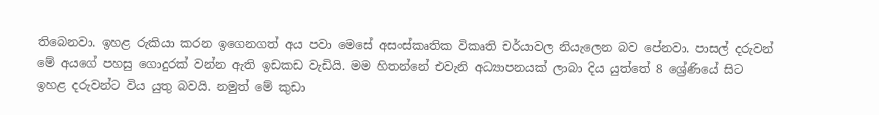තිබෙනවා. ඉහළ රුකියා කරන ඉගෙනගත් අය පවා මෙසේ අසංස්කෘතික විකෘති චර්යාවල නියැලෙන බව පේනවා. පාසල් දරුවන් මේ අයගේ පහසු ගොදුරක් වන්න ඇති ඉඩකඩ වැඩියි. මම හිතන්නේ එවැනි අධ්‍යාපනයක් ලාබා දිය යුත්තේ 8 ශ්‍රේණියේ සිට ඉහළ දරුවන්ට විය යුතු බවයි. නමුත් මේ කුඩා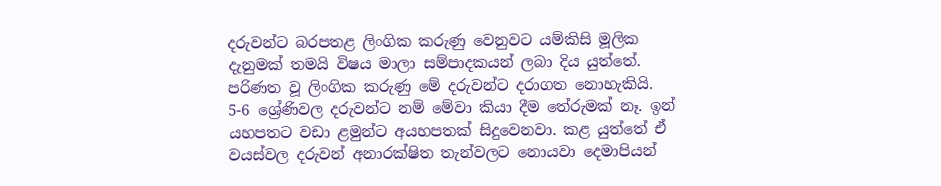දරුවන්ට බරපතළ ලිංගික කරුණු වෙනුවට යම්කිසි මූලික දැනුමක් තමයි විෂය මාලා සම්පාදකයන් ලබා දිය යුත්තේ. පරිණත වූ ලිංගික කරුණු මේ දරුවන්ට දරාගත නොහැකියි. 5-6 ශ්‍රේණිවල දරුවන්ට නම් මේවා කියා දීම තේරුමක් නෑ. ඉන් යහපතට වඩා ළමුන්ට අයහපතක් සිදුවෙනවා. කළ යුත්තේ ඒ වයස්වල දරුවන් අනාරක්ෂිත තැන්වලට නොයවා දෙමාපියන්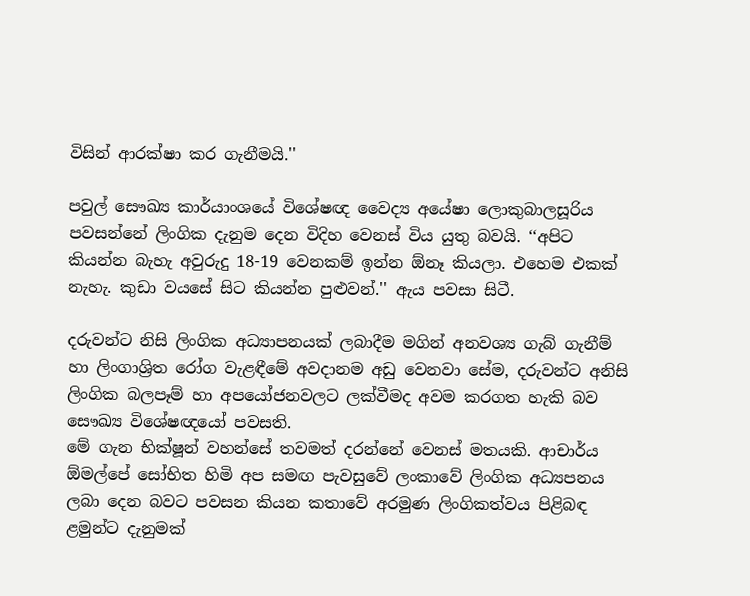විසින් ආරක්ෂා කර ගැනීමයි.''

පවුල් සෞඛ්‍ය කාර්යාංශයේ විශේෂඥ වෛද්‍ය අයේෂා ලොකුබාලසූරිය පවසන්නේ ලිංගික දැනුම දෙන විදිහ වෙනස් විය යුතු බවයි. ‘‘අපිට කියන්න බැහැ අවුරුදු 18-19 වෙනකම් ඉන්න ඕනෑ කියලා. එහෙම එකක් නැහැ. කුඩා වයසේ සිට කියන්න පුළුවන්.'' ඇය පවසා සිටී.

දරුවන්ට නිසි ලිංගික අධ්‍යාපනයක් ලබාදීම මගින් අනවශ්‍ය ගැබ් ගැනීම් හා ලිංගාශ්‍රිත රෝග වැළඳීමේ අවදානම අඩු වෙනවා සේම, දරුවන්ට අනිසි ලිංගික බලපෑම් හා අපයෝජනවලට ලක්වීමද අවම කරගත හැකි බව සෞඛ්‍ය විශේෂඥයෝ පවසති.
මේ ගැන භික්ෂූන් වහන්සේ තවමත් දරන්නේ වෙනස් මතයකි. ආචාර්ය ඕමල්පේ සෝභිත හිමි අප සමඟ පැවසුවේ ලංකාවේ ලිංගික අධ්‍යපනය ලබා දෙන බවට පවසන කියන කතාවේ අරමුණ ලිංගිකත්වය පිළිබඳ ළමුන්ට දැනුමක්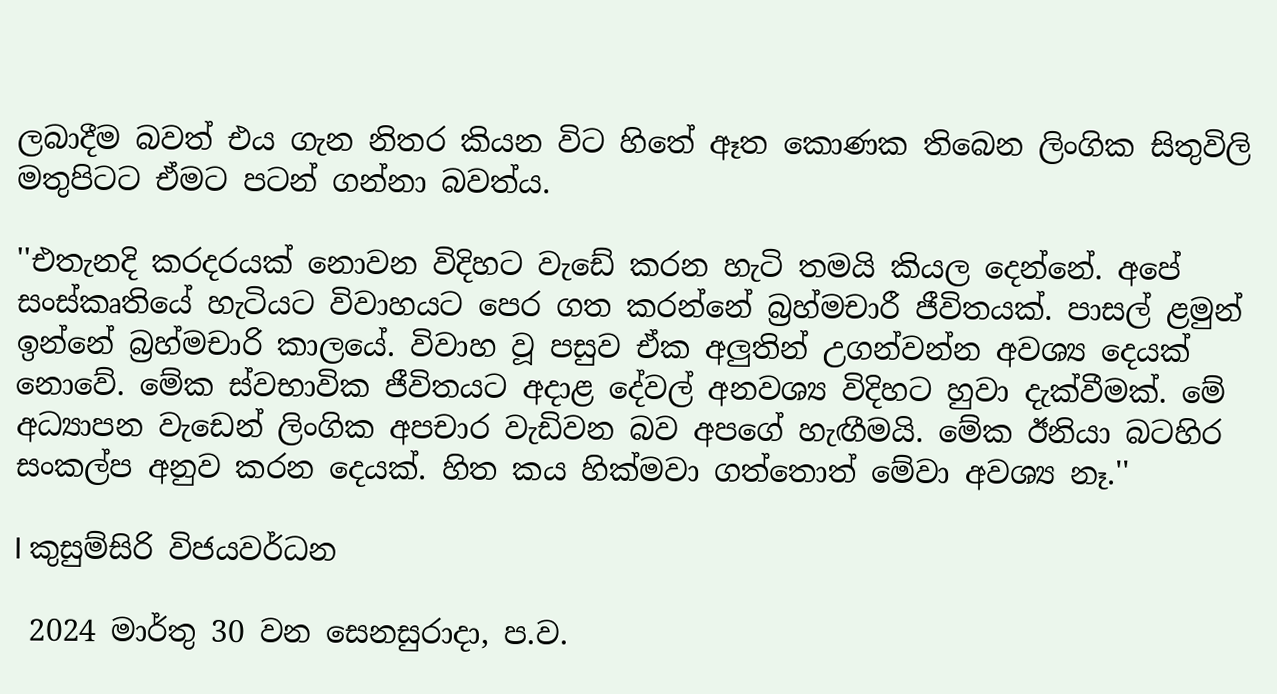ලබාදීම බවත් එය ගැන නිතර කියන විට හිතේ ඈත කොණක තිබෙන ලිංගික සිතුවිලි මතුපිටට ඒමට පටන් ගන්නා බවත්ය.

''එතැනදි කරදරයක් නොවන විදිහට වැඩේ කරන හැටි තමයි කියල දෙන්නේ. අපේ සංස්කෘතියේ හැටියට විවාහයට පෙර ගත කරන්නේ බ්‍රහ්මචාරී ජීවිතයක්. පාසල් ළමුන් ඉන්නේ බ්‍රහ්මචාරි කාලයේ. විවාහ වූ පසුව ඒක අලුතින් උගන්වන්න අවශ්‍ය දෙයක් නොවේ. මේක ස්වභාවික ජීවිතයට අදාළ දේවල් අනවශ්‍ය විදිහට හුවා දැක්වීමක්. මේ අධ්‍යාපන වැඩෙන් ලිංගික අපචාර වැඩිවන බව අපගේ හැඟීමයි. මේක ඊනියා බටහිර සංකල්ප අනුව කරන දෙයක්. හිත කය හික්මවා ගත්තොත් මේවා අවශ්‍ය නෑ.''

I කුසුම්සිරි විජයවර්ධන

 2024 මාර්තු 30 වන සෙනසුරාදා, ප.ව.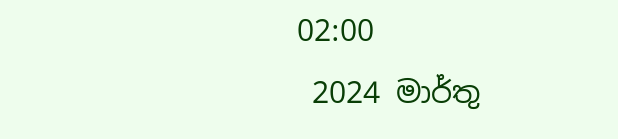02:00
 2024 මාර්තු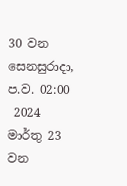30 වන සෙනසුරාදා, ප.ව. 02:00
 2024 මාර්තු 23 වන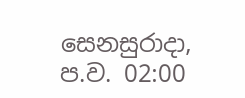සෙනසුරාදා, ප.ව. 02:00